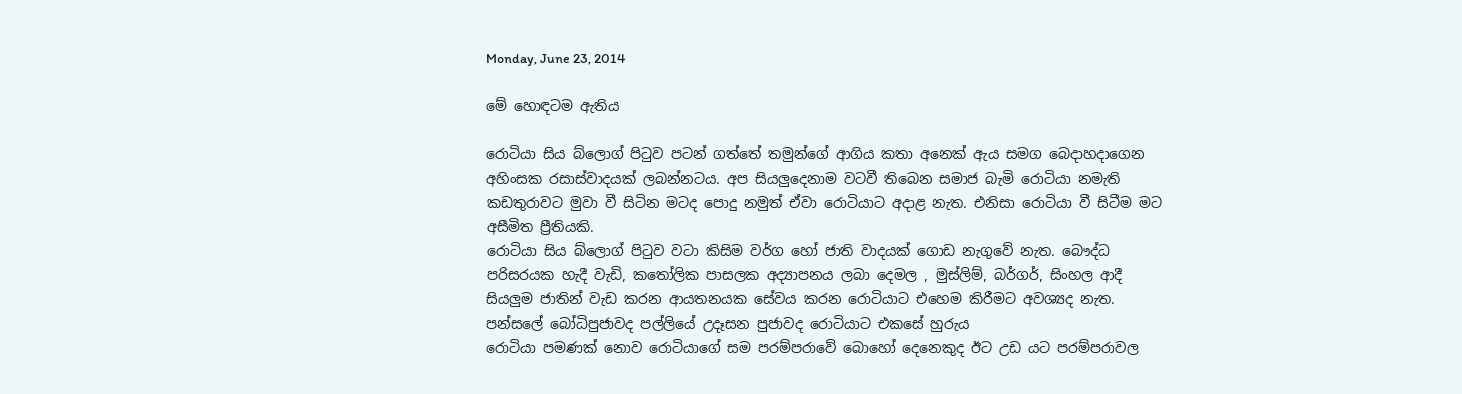Monday, June 23, 2014

මේ හොඳටම ඇතිය

රොටියා සිය බ්ලොග් පිටුව පටන් ගත්තේ තමුන්ගේ ආගිය කතා අනෙක් ඇය සමග බෙදාහදාගෙන අහිංසක රසාස්වාදයක් ලබන්නටය. අප සියලුදෙනාම වටවී තිබෙන සමාජ බැමි රොටියා නමැති කඩතුරාවට මුවා වී සිටින මටද පොදු නමුත් ඒවා රොටියාට අදාළ නැත. එනිසා රොටියා වී සිටීම මට අසීමිත ප්‍රීතියකි.
රොටියා සිය බ්ලොග් පිටුව වටා කිසිම වර්ග හෝ ජාති වාදයක් ගොඩ නැගුවේ නැත. බෞද්ධ පරිසරයක හැදී වැඩි, කතෝලික පාසලක අද්‍යාපනය ලබා දෙමල , මුස්ලිම්, බර්ගර්, සිංහල ආදී සියලුම ජාතින් වැඩ කරන ආයතනයක සේවය කරන රොටියාට එහෙම කිරීමට අවශ්‍යද නැත. පන්සලේ බෝධිපුජාවද පල්ලියේ උදෑසන පුජාවද රොටියාට එකසේ හුරුය
රොටියා පමණක් නොව රොටියාගේ සම පරම්පරාවේ බොහෝ දෙනෙකුද ඊට උඩ යට පරම්පරාවල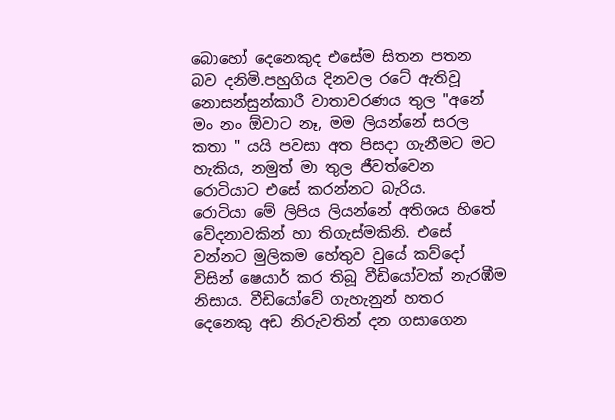බොහෝ දෙනෙකුද එසේම සිතන පතන බව දනිමි.පහුගිය දිනවල රටේ ඇතිවූ නොසන්සුන්කාරී වාතාවරණය තුල "අනේ මං නං ඕවාට නෑ, මම ලියන්නේ සරල කතා " යයි පවසා අත පිසදා ගැනීමට මට හැකිය, නමුත් මා තුල ජීවත්වෙන රොටියාට එසේ කරන්නට බැරිය.
රොටියා මේ ලිපිය ලියන්නේ අතිශය හිතේ වේදනාවකින් හා තිගැස්මකිනි. එසේ වන්නට මුලිකම හේතුව වුයේ කව්දෝ විසින් ෂෙයාර් කර තිබූ වීඩියෝවක් නැරඹීම නිසාය. වීඩියෝවේ ගැහැනුන් හතර දෙනෙකු අඩ නිරුවතින් දන ගසාගෙන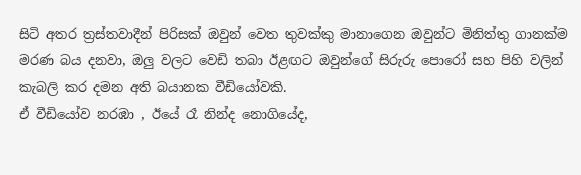සිටි අතර ත්‍රස්තවාදීන් පිරිසක් ඔවුන් වෙත තුවක්කු මානාගෙන ඔවුන්ට මිනිත්තු ගානක්ම මරණ බය දනවා, ඔලු වලට වෙඩි තබා ඊළඟට ඔවුන්ගේ සිරුරු පොරෝ සහ පිහි වලින් කැබලි කර දමන අති බයානක වීඩියෝවකි.
ඒ වීඩියෝව නරඹා , ඊයේ රෑ නින්ද නොගියේද,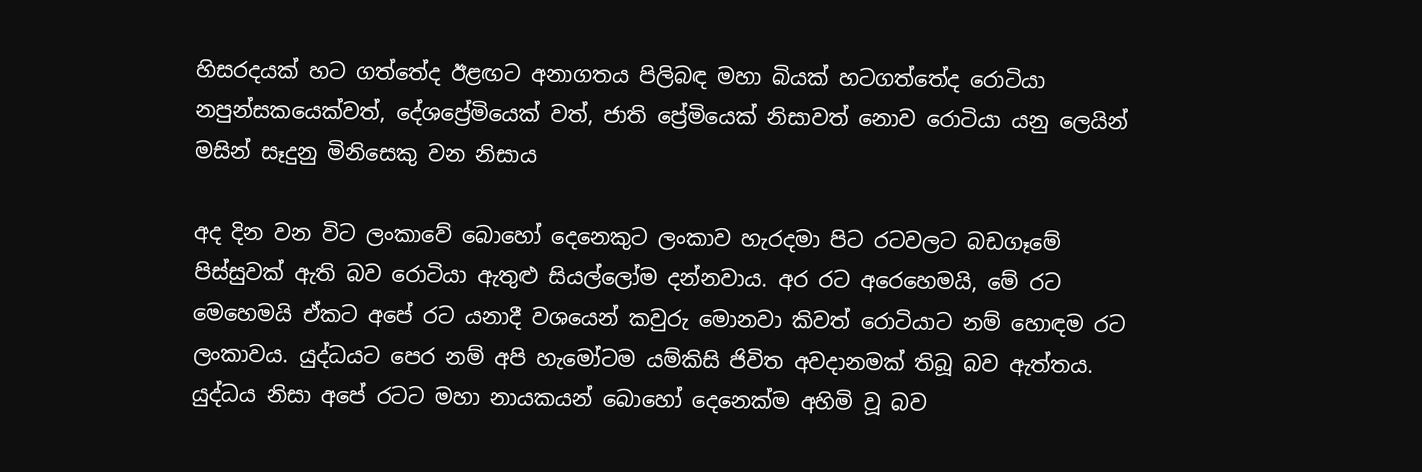හිසරදයක් හට ගත්තේද ඊළඟට අනාගතය පිලිබඳ මහා බියක් හටගත්තේද රොටියා නපුන්සකයෙක්වත්, දේශප්‍රේමියෙක් වත්, ජාති ප්‍රේමියෙක් නිසාවත් නොව රොටියා යනු ලෙයින් මසින් සෑදුනු මිනිසෙකු වන නිසාය

අද දින වන විට ලංකාවේ බොහෝ දෙනෙකුට ලංකාව හැරදමා පිට රටවලට බඩගෑමේ පිස්සුවක් ඇති බව රොටියා ඇතුළු සියල්ලෝම දන්නවාය. අර රට අරෙහෙමයි, මේ රට මෙහෙමයි ඒකට අපේ රට යනාදී වශයෙන් කවුරු මොනවා කිවත් රොටියාට නම් හොඳම රට ලංකාවය. යුද්ධයට පෙර නම් අපි හැමෝටම යම්කිසි ජිවිත අවදානමක් තිබූ බව ඇත්තය. යුද්ධය නිසා අපේ රටට මහා නායකයන් බොහෝ දෙනෙක්ම අහිමි වූ බව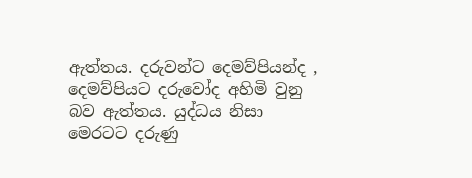ඇත්තය. දරුවන්ට දෙමව්පියන්ද , දෙමව්පියට දරුවෝද අහිමි වුනු බව ඇත්තය. යුද්ධය නිසා මෙරටට දරුණු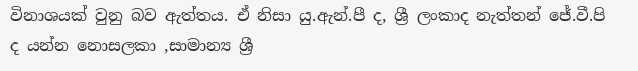විනාශයක් වුනු බව ඇත්තය. ඒ නිසා යු.ඇන්.පී ද, ශ්‍රී ලංකාද නැත්තන් ජේ.වී.පි ද යන්න නොසලකා ,සාමාන්‍ය ශ්‍රී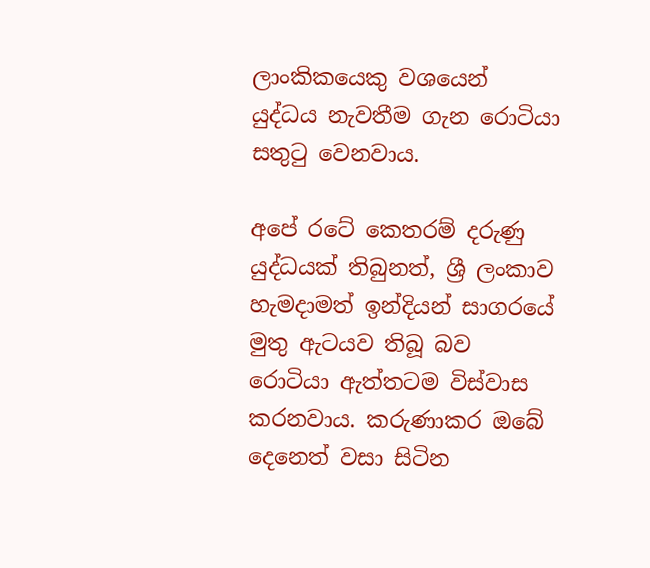ලාංකිකයෙකු වශයෙන් යුද්ධය නැවතීම ගැන රොටියා සතුටු වෙනවාය.

අපේ රටේ කෙතරම් දරුණු යුද්ධයක් තිබුනත්, ශ්‍රී ලංකාව හැමදාමත් ඉන්දියන් සාගරයේ මුතු ඇටයව තිබූ බව රොටියා ඇත්තටම විස්වාස කරනවාය. කරුණාකර ඔබේ දෙනෙත් වසා සිටින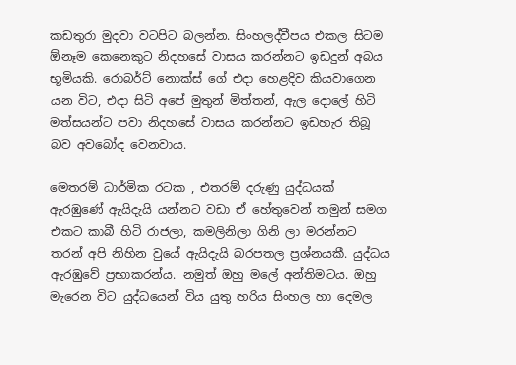කඩතුරා මුදවා වටපිට බලන්න. සිංහලද්වීපය එකල සිටම ඕනෑම කෙනෙකුට නිදහසේ වාසය කරන්නට ඉඩදුන් අබය භූමියකි. රොබර්ට් නොක්ස් ගේ එදා හෙළදිව කියවාගෙන යන විට, එදා සිටි අපේ මුතුන් මිත්තන්, ඇල දොලේ හිටි මත්සයන්ට පවා නිදහසේ වාසය කරන්නට ඉඩහැර තිබූ බව අවබෝද වෙනවාය.

මෙතරම් ධාර්මික රටක , එතරම් දරුණු යුද්ධයක් ඇරඹුණේ ඇයිදැයි යන්නට වඩා ඒ හේතුවෙන් තමුන් සමග එකට කාබී හිටි රාජලා, කමලිනිලා ගිනි ලා මරන්නට තරන් අපි නිහින වුයේ ඇයිදැයි බරපතල ප්‍රශ්නයකී. යුද්ධය ඇරඹුවේ ප්‍රභාකරන්ය. නමුත් ඔහු මලේ අන්තිමටය. ඔහු මැරෙන විට යුද්ධයෙන් විය යුතු හරිය සිංහල හා දෙමල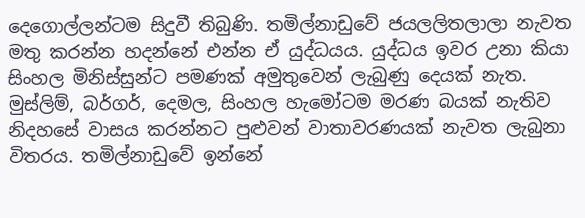දෙගොල්ලන්ටම සිදුවී තිබුණි. තමිල්නාඩුවේ ජයලලිතලාලා නැවත මතු කරන්න හදන්නේ එන්න ඒ යුද්ධයය. යුද්ධය ඉවර උනා කියා සිංහල මිනිස්සුන්ට පමණක් අමුතුවෙන් ලැබුණු දෙයක් නැත. මුස්ලිම්, බර්ගර්, දෙමල, සිංහල හැමෝටම මරණ බයක් නැතිව නිදහසේ වාසය කරන්නට පුළුවන් වාතාවරණයක් නැවත ලැබුනා විතරය. තමිල්නාඩුවේ ඉන්නේ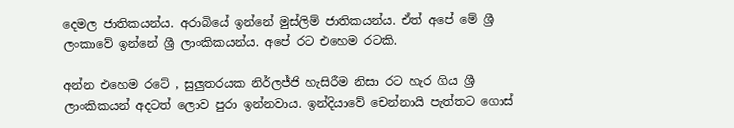දෙමල ජාතිකයන්ය. අරාබියේ ඉන්නේ මුස්ලිම් ජාතිකයන්ය. ඒත් අපේ මේ ශ්‍රී ලංකාවේ ඉන්නේ ශ්‍රී ලාංකිකයන්ය. අපේ රට එහෙම රටකි.

අන්න එහෙම රටේ , සුලුතරයක නිර්ලජ්ජි හැසිරීම නිසා රට හැර ගිය ශ්‍රී ලාංකිකයන් අදටත් ලොව පුරා ඉන්නවාය. ඉන්දියාවේ චෙන්නායි පැත්තට ගොස්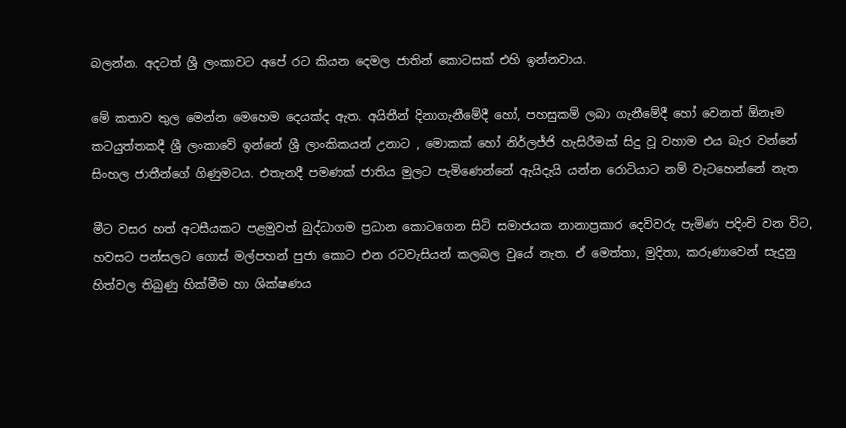බලන්න. අදටත් ශ්‍රී ලංකාවට අපේ රට කියන දෙමල ජාතින් කොටසක් එහි ඉන්නවාය.

මේ කතාව තුල මෙන්න මෙහෙම දෙයක්ද ඇත. අයිතීන් දිනාගැනීමේදී හෝ, පහසුකම් ලබා ගැනීමේදී හෝ වෙනත් ඕනෑම කටයුත්තකදී ශ්‍රී ලංකාවේ ඉන්නේ ශ්‍රී ලාංකිකයන් උනාට , මොකක් හෝ නිර්ලජ්ජි හැසිරීමක් සිදු වූ වහාම එය බැර වන්නේ සිංහල ජාතීන්ගේ ගිණුමටය. එතැනදී පමණක් ජාතිය මුලට පැමිණෙන්නේ ඇයිදැයි යන්න රොටියාට නම් වැටහෙන්නේ නැත

මීට වසර හත් අටසීයකට පළමුවත් බුද්ධාගම ප්‍රධාන කොටගෙන සිටි සමාජයක නානාප්‍රකාර දෙවිවරු පැමිණ පදිංචි වන විට, හවසට පන්සලට ගොස් මල්පහන් පුජා කොට එන රටවැසියන් කලබල වුයේ නැත. ඒ මෙත්තා, මුදිතා, කරුණාවෙන් සැදුනු හිත්වල තිබුණු හික්මීම හා ශික්ෂණය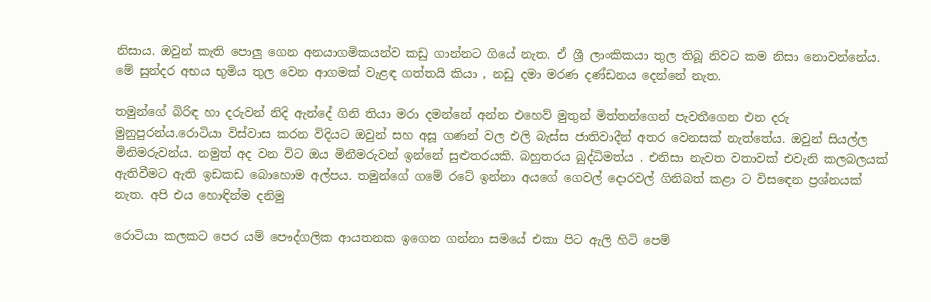නිසාය. ඔවුන් කැති පොලු ගෙන අනයාගමිකයන්ව කඩු ගාන්නට ගියේ නැත. ඒ ශ්‍රී ලාංකිකයා තුල තිබූ නිවට කම නිසා නොවන්නේය. මේ සුන්දර අභය භුමිය තුල වෙන ආගමක් වැළඳ ගත්තයි කියා , නඩු දමා මරණ දණ්ඩනය දෙන්නේ නැත.

තමුන්ගේ බිරිඳ හා දරුවන් නිදි ඇන්දේ ගිනි තියා මරා දමන්නේ අන්න එහෙව් මුතුන් මිත්තන්ගෙන් පැවතීගෙන එන දරු මුනුපුරන්ය.රොටියා විස්වාස කරන විදියට ඔවුන් සහ අසූ ගණන් වල එලි බැස්ස ජාතිවාදීන් අතර වෙනසක් නැත්තේය. ඔවුන් සියල්ල මිනිමරුවන්ය. නමුත් අද වන විට ඔය මිනීමරුවන් ඉන්නේ සුළුතරයකි. බහුතරය බුද්ධිමත්ය . එනිසා නැවත වතාවක් එවැනි කලබලයක් ඇතිවීමට ඇති ඉඩකඩ බොහොම අල්පය. තමුන්ගේ ගමේ රටේ ඉන්නා අයගේ ගෙවල් දොරවල් ගිනිබත් කළා ට විසඳෙන ප්‍රශ්නයක් නැත. අපි එය හොඳින්ම දනිමු

රොටියා කලකට පෙර යම් පෞද්ගලික ආයතනක ඉගෙන ගන්නා සමයේ එකා පිට ඇලි හිටි පෙම්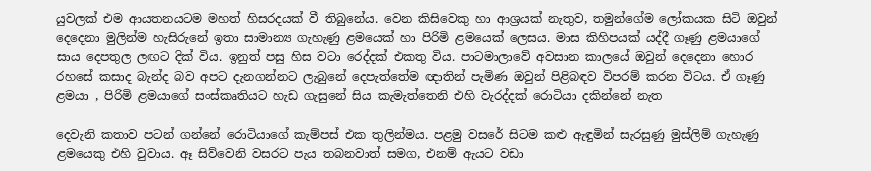යුවලක් එම ආයතනයටම මහත් හිසරදයක් වී තිබුනේය. වෙන කිසිවෙකු හා ආශ්‍රයක් නැතුව, තමුන්ගේම ලෝකයක සිටි ඔවුන් දෙදෙනා මුලින්ම හැසිරුනේ ඉතා සාමාන්‍ය ගැහැණු ළමයෙක් හා පිරිමි ළමයෙක් ලෙසය. මාස කිහිපයක් යද්දී ගෑණු ළමයාගේ සාය දෙපතුල ලඟට දික් විය. ඉනුත් පසු හිස වටා රෙද්දක් එකතු විය. පාටමාලාවේ අවසාන කාලයේ ඔවුන් දෙදෙනා හොර රහසේ කසාද බැන්ද බව අපට දැනගන්නට ලැබුනේ දෙපැත්තේම ඥාතින් පැමිණ ඔවුන් පිළිබඳව විපරම් කරන විටය. ඒ ගෑණු ළමයා , පිරිමි ළමයාගේ සංස්කෘතියට හැඩ ගැසුනේ සිය කැමැත්තෙනි එහි වැරද්දක් රොටියා දකින්නේ නැත

දෙවැනි කතාව පටන් ගන්නේ රොටියාගේ කැම්පස් එක තුලින්මය. පළමු වසරේ සිටම කළු ඇඳුමින් සැරසුණු මුස්ලිම් ගැහැණු ළමයෙකු එහි වුවාය. ඈ සිව්වෙනි වසරට පැය තබනවාත් සමග, එනම් ඇයට වඩා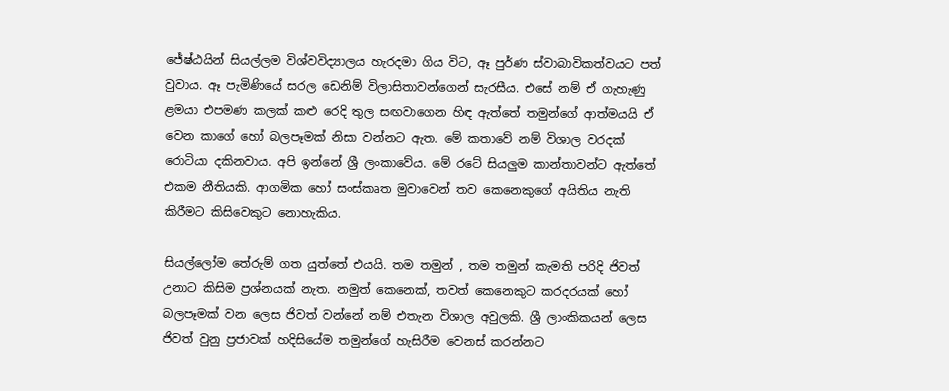ජේෂ්ඨයින් සියල්ලම විශ්වවිද්‍යාලය හැරදමා ගිය විට, ඈ පුර්ණ ස්වාබාවිකත්වයට පත් වුවාය. ඈ පැමිණියේ සරල ඩෙනිම් විලාසිතාවන්ගෙන් සැරසීය. එසේ නම් ඒ ගැහැණු ළමයා එපමණ කලක් කළු රෙදි තුල සඟවාගෙන හිඳ ඇත්තේ තමුන්ගේ ආත්මයයි ඒ වෙන කාගේ හෝ බලපෑමක් නිසා වන්නට ඇත. මේ කතාවේ නම් විශාල වරදක් රොටියා දකිනවාය. අපි ඉන්නේ ශ්‍රී ලංකාවේය. මේ රටේ සියලුම කාන්තාවන්ට ඇත්තේ එකම නීතියකි. ආගමික හෝ සංස්කෘත මුවාවෙන් තව කෙනෙකුගේ අයිතිය නැති කිරීමට කිසිවෙකුට නොහැකිය.

සියල්ලෝම තේරුම් ගත යුත්තේ එයයි. තම තමුන් , තම තමුන් කැමති පරිදි ජිවත් උනාට කිසිම ප්‍රශ්නයක් නැත. නමුත් කෙනෙක්, තවත් කෙනෙකුට කරදරයක් හෝ බලපෑමක් වන ලෙස ජිවත් වන්නේ නම් එතැන විශාල අවුලකි. ශ්‍රී ලාංකිකයන් ලෙස ජිවත් වුනු ප්‍රජාවක් හදිසියේම තමුන්ගේ හැසිරීම වෙනස් කරන්නට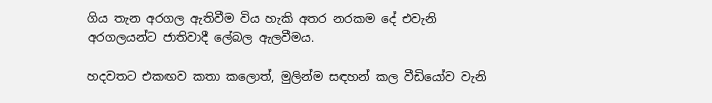ගිය තැන අරගල ඇතිවීම විය හැකි අතර නරකම දේ එවැනි අරගලයන්ට ජාතිවාදී ලේබල ඇලවීමය.

හදවතට එකඟව කතා කලොත්, මුලින්ම සඳහන් කල වීඩියෝව වැනි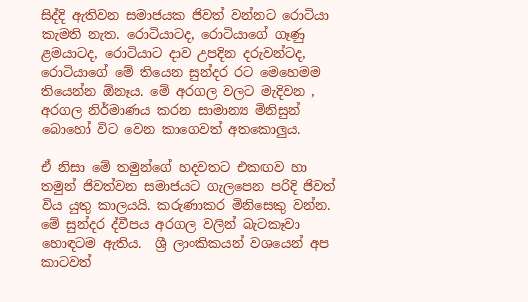සිද්දි ඇතිවන සමාජයක ජිවත් වන්නට රොටියා කැමති නැත. රොටියාටද, රොටියාගේ ගෑණු ළමයාටද, රොටියාට දාව උපදින දරුවන්ටද, රොටියාගේ මේ තියෙන සුන්දර රට මෙහෙමම තියෙන්න ඕනෑය. මේ අරගල වලට මැදිවන , අරගල නිර්මාණය කරන සාමාන්‍ය මිනිසුන් බොහෝ විට වෙන කාගෙවත් අතකොලුය.

ඒ නිසා මේ තමුන්ගේ හදවතට එකඟව හා තමුන් ජිවත්වන සමාජයට ගැලපෙන පරිදි ජිවත් විය යුතු කාලයයි. කරුණාකර මිනිසෙකු වන්න. මේ සුන්දර ද්වීපය අරගල වලින් බැටකෑවා හොඳටම ඇතිය.  ශ්‍රී ලාංකිකයන් වශයෙන් අප කාටවත්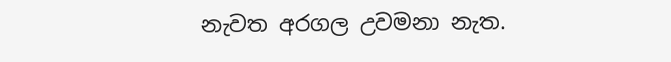නැවත අරගල උවමනා නැත.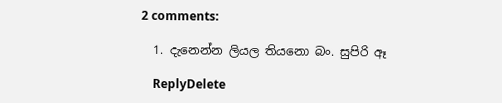2 comments:

  1. දැනෙන්න ලියල තියනො බං. සුපිරි ඈ

    ReplyDelete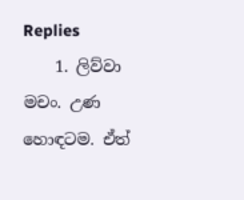Replies
    1. ලිව්වා මචං. උණ හොඳටම. ඒත්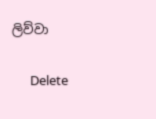ලිව්වා

      Delete